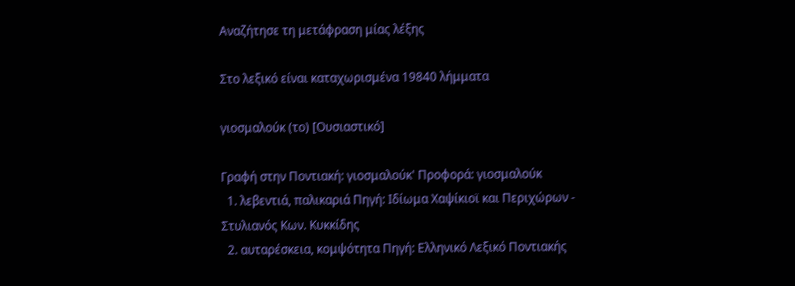Αναζήτησε τη μετάφραση μίας λέξης

Στο λεξικό είναι καταχωρισμένα 19840 λήμματα

γιοσμαλούκ (το) [Ουσιαστικό]

Γραφή στην Ποντιακή: γιοσμαλούκ' Προφορά: γιοσμαλούκ
  1. λεβεντιά, παλικαριά Πηγή: Ιδίωμα Χαψίκιοϊ και Περιχώρων - Στυλιανός Κων. Κυκκίδης
  2. αυταρέσκεια, κομψότητα Πηγή: Ελληνικό Λεξικό Ποντιακής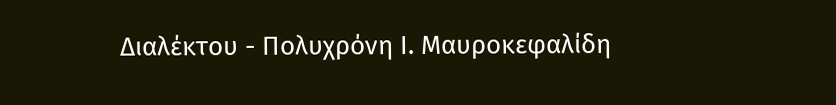Διαλέκτου - Πολυχρόνη Ι. Μαυροκεφαλίδη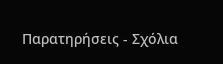Παρατηρήσεις - Σχόλια